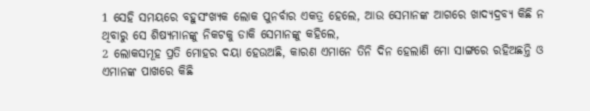1 ସେହି ସମୟରେ ବହୁସଂଖ୍ୟକ ଲୋକ ପୁନର୍ବାର ଏକତ୍ର ହେଲେ, ଆଉ ସେମାନଙ୍କ ଆଗରେ ଖାଦ୍ୟଦ୍ରବ୍ୟ କିଛି ନ ଥିବାରୁ ସେ ଶିଷ୍ୟମାନଙ୍କୁ ନିକଟକୁ ଡାକି ସେମାନଙ୍କୁ କହିଲେ,
2 ଲୋକସମୂହ ପ୍ରତି ମୋହର ଦୟା ହେଉଅଛି, କାରଣ ଏମାନେ ତିନି ଦିନ ହେଲାଣି ମୋ ସାଙ୍ଗରେ ରହିଅଛନ୍ତି ଓ ଏମାନଙ୍କ ପାଖରେ କିଛି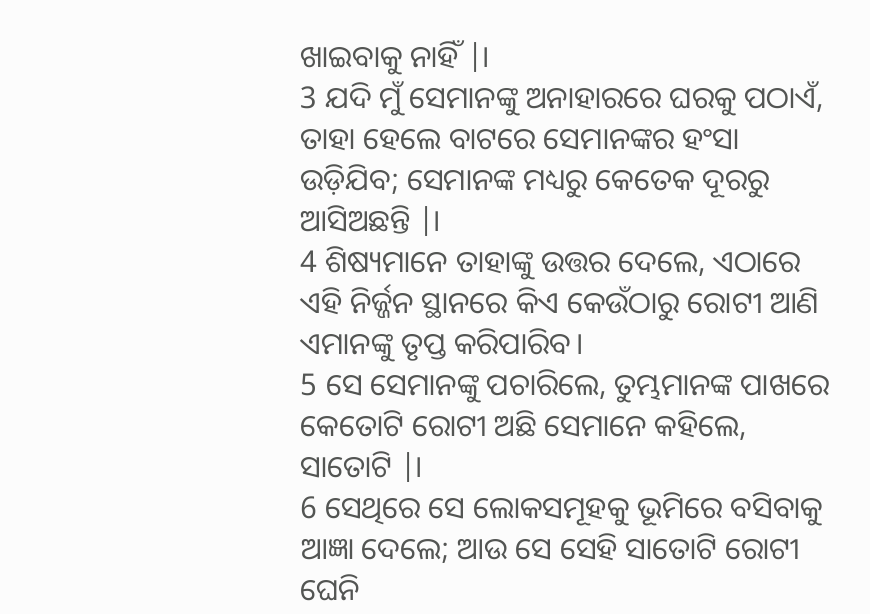ଖାଇବାକୁ ନାହିଁ |।
3 ଯଦି ମୁଁ ସେମାନଙ୍କୁ ଅନାହାରରେ ଘରକୁ ପଠାଏଁ, ତାହା ହେଲେ ବାଟରେ ସେମାନଙ୍କର ହଂସା ଉଡ଼ିଯିବ; ସେମାନଙ୍କ ମଧ୍ୟରୁ କେତେକ ଦୂରରୁ ଆସିଅଛନ୍ତି |।
4 ଶିଷ୍ୟମାନେ ତାହାଙ୍କୁ ଉତ୍ତର ଦେଲେ, ଏଠାରେ ଏହି ନିର୍ଜ୍ଜନ ସ୍ଥାନରେ କିଏ କେଉଁଠାରୁ ରୋଟୀ ଆଣି ଏମାନଙ୍କୁ ତୃପ୍ତ କରିପାରିବ।
5 ସେ ସେମାନଙ୍କୁ ପଚାରିଲେ, ତୁମ୍ଭମାନଙ୍କ ପାଖରେ କେତୋଟି ରୋଟୀ ଅଛି ସେମାନେ କହିଲେ, ସାତୋଟି |।
6 ସେଥିରେ ସେ ଲୋକସମୂହକୁ ଭୂମିରେ ବସିବାକୁ ଆଜ୍ଞା ଦେଲେ; ଆଉ ସେ ସେହି ସାତୋଟି ରୋଟୀ ଘେନି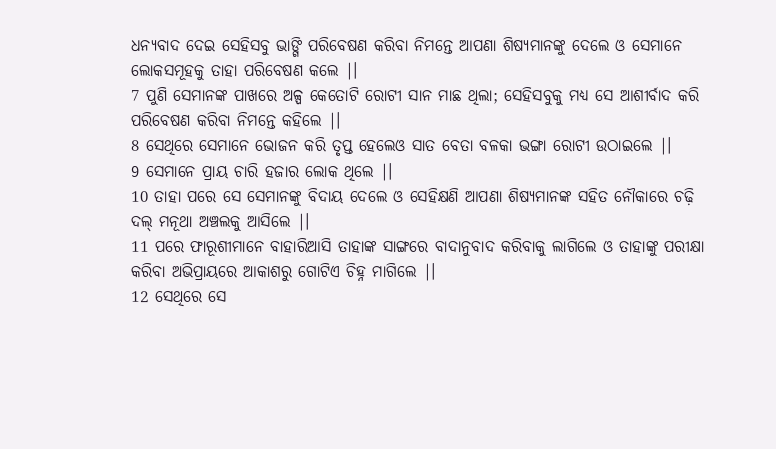ଧନ୍ୟବାଦ ଦେଇ ସେହିସବୁ ଭାଙ୍ଗି ପରିବେଷଣ କରିବା ନିମନ୍ତେ ଆପଣା ଶିଷ୍ୟମାନଙ୍କୁ ଦେଲେ ଓ ସେମାନେ ଲୋକସମୂହକୁ ତାହା ପରିବେଷଣ କଲେ |।
7 ପୁଣି ସେମାନଙ୍କ ପାଖରେ ଅଳ୍ପ କେତୋଟି ରୋଟୀ ସାନ ମାଛ ଥିଲା; ସେହିସବୁକୁ ମଧ୍ୟ ସେ ଆଶୀର୍ବାଦ କରି ପରିବେଷଣ କରିବା ନିମନ୍ତେ କହିଲେ |।
8 ସେଥିରେ ସେମାନେ ଭୋଜନ କରି ତୃପ୍ତ ହେଲେଓ ସାତ ବେତା ବଳକା ଭଙ୍ଗା ରୋଟୀ ଉଠାଇଲେ |।
9 ସେମାନେ ପ୍ରାୟ ଚାରି ହଜାର ଲୋକ ଥିଲେ |।
10 ତାହା ପରେ ସେ ସେମାନଙ୍କୁ ବିଦାୟ ଦେଲେ ଓ ସେହିକ୍ଷଣି ଆପଣା ଶିଷ୍ୟମାନଙ୍କ ସହିତ ନୌକାରେ ଚଢ଼ି ଦଲ୍ ମନୂଥା ଅଞ୍ଚଲକୁ ଆସିଲେ |।
11 ପରେ ଫାରୂଶୀମାନେ ବାହାରିଆସି ତାହାଙ୍କ ସାଙ୍ଗରେ ବାଦାନୁବାଦ କରିବାକୁ ଲାଗିଲେ ଓ ତାହାଙ୍କୁ ପରୀକ୍ଷା କରିବା ଅଭିପ୍ରାୟରେ ଆକାଶରୁ ଗୋଟିଏ ଚିହ୍ନ ମାଗିଲେ |।
12 ସେଥିରେ ସେ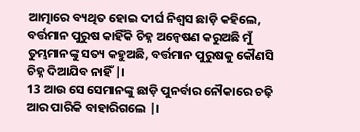ଆତ୍ମାରେ ବ୍ୟଥିତ ହୋଇ ଦୀର୍ଘ ନିଶ୍ୱସ ଛାଡ଼ି କହିଲେ, ବର୍ତ୍ତମାନ ପୁରୁଷ କାହିଁକି ଚିହ୍ନ ଅନ୍ୱେଷଣ କରୁଅଛି ମୁଁ ତୁମ୍ଭମାନଙ୍କୁ ସତ୍ୟ କହୁଅଛି, ବର୍ତ୍ତମାନ ପୁରୁଷକୁ କୌଣସି ଚିହ୍ନ ଦିଆଯିବ ନାହିଁ |।
13 ଆଉ ସେ ସେମାନଙ୍କୁ ଛାଡ଼ି ପୁନର୍ବାର ନୌକାରେ ଚଢ଼ି ଆର ପାରିକି ବାହାରିଗଲେ |।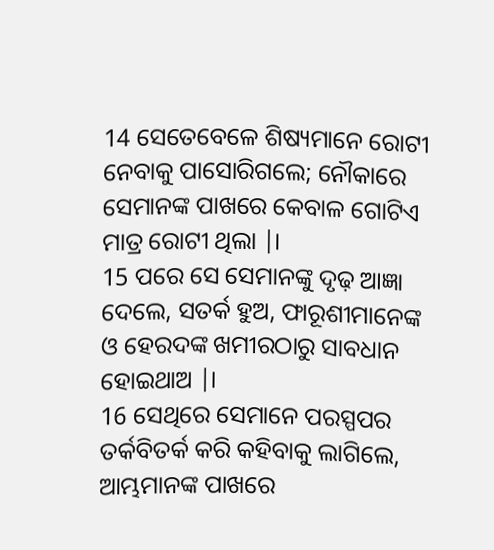14 ସେତେବେଳେ ଶିଷ୍ୟମାନେ ରୋଟୀ ନେବାକୁ ପାସୋରିଗଲେ; ନୌକାରେ ସେମାନଙ୍କ ପାଖରେ କେବାଳ ଗୋଟିଏ ମାତ୍ର ରୋଟୀ ଥିଲା |।
15 ପରେ ସେ ସେମାନଙ୍କୁ ଦୃଢ଼ ଆଜ୍ଞା ଦେଲେ, ସତର୍କ ହୁଅ, ଫାରୂଶୀମାନେଙ୍କ ଓ ହେରଦଙ୍କ ଖମୀରଠାରୁ ସାବଧାନ ହୋଇଥାଅ |।
16 ସେଥିରେ ସେମାନେ ପରସ୍ପପର ତର୍କବିତର୍କ କରି କହିବାକୁ ଲାଗିଲେ, ଆମ୍ଭମାନଙ୍କ ପାଖରେ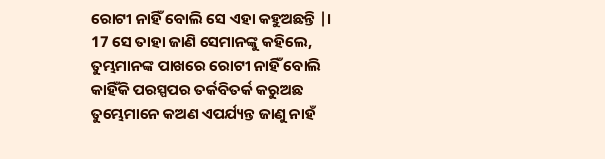ରୋଟୀ ନାହିଁ ବୋଲି ସେ ଏହା କହୁଅଛନ୍ତି |।
17 ସେ ତାହା ଜାଣି ସେମାନଙ୍କୁ କହିଲେ, ତୁମ୍ଭମାନଙ୍କ ପାଖରେ ରୋଟୀ ନାହିଁ ବୋଲି କାହିଁକି ପରସ୍ପପର ତର୍କବିତର୍କ କରୁଅଛ ତୁମ୍ଭେମାନେ କଅଣ ଏପର୍ଯ୍ୟନ୍ତ ଜାଣୁ ନାହଁ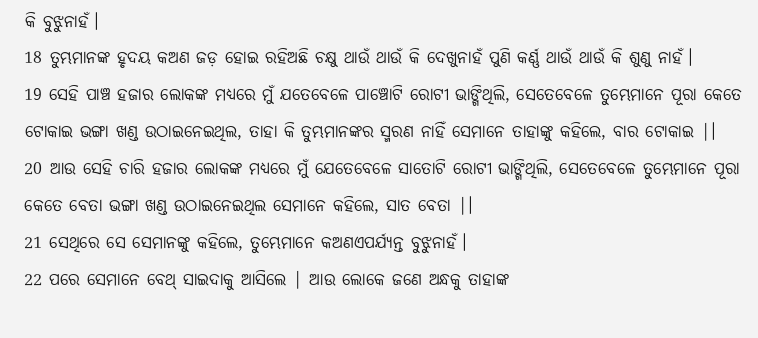କି ବୁଝୁନାହଁ।
18 ତୁମ୍ଭମାନଙ୍କ ହୃଦୟ କଅଣ ଜଡ଼ ହୋଇ ରହିଅଛି ଚକ୍ଷୁ ଥାଉଁ ଥାଉଁ କି ଦେଖୁନାହଁ ପୁଣି କର୍ଣ୍ଣ ଥାଉଁ ଥାଉଁ କି ଶୁଣୁ ନାହଁ।
19 ସେହି ପାଞ୍ଚ ହଜାର ଲୋକଙ୍କ ମଧ୍ୟରେ ମୁଁ ଯତେବେଳେ ପାଞ୍ଚୋଟି ରୋଟୀ ଭାଙ୍ଗିଥିଲି, ସେତେବେଳେ ତୁମ୍ଭେମାନେ ପୂରା କେତେ ଟୋକାଇ ଭଙ୍ଗା ଖଣ୍ଡ ଉଠାଇନେଇଥିଲ, ତାହା କି ତୁମ୍ଭମାନଙ୍କର ସ୍ମରଣ ନାହିଁ ସେମାନେ ତାହାଙ୍କୁ କହିଲେ, ବାର ଟୋକାଇ |।
20 ଆଉ ସେହି ଚାରି ହଜାର ଲୋକଙ୍କ ମଧ୍ୟରେ ମୁଁ ଯେତେବେଳେ ସାତୋଟି ରୋଟୀ ଭାଙ୍ଗିଥିଲି, ସେତେବେଳେ ତୁମ୍ଭେମାନେ ପୂରା କେତେ ବେତା ଭଙ୍ଗା ଖଣ୍ଡ ଉଠାଇନେଇଥିଲ ସେମାନେ କହିଲେ, ସାତ ବେତା |।
21 ସେଥିରେ ସେ ସେମାନଙ୍କୁ କହିଲେ, ତୁମ୍ଭେମାନେ କଅଣଏପର୍ଯ୍ୟନ୍ତ ବୁଝୁନାହଁ।
22 ପରେ ସେମାନେ ବେଥ୍ ସାଇଦାକୁ ଆସିଲେ | ଆଉ ଲୋକେ ଜଣେ ଅନ୍ଧକୁ ତାହାଙ୍କ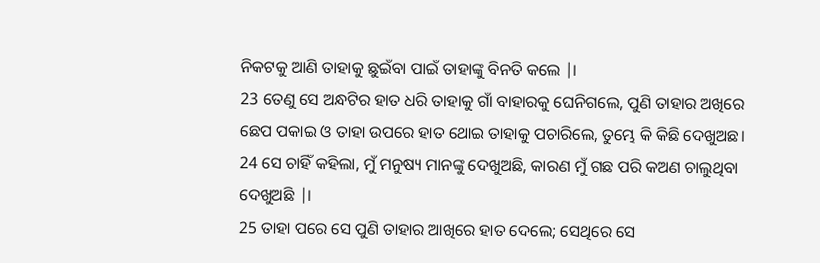ନିକଟକୁ ଆଣି ତାହାକୁ ଛୁଇଁବା ପାଇଁ ତାହାଙ୍କୁ ବିନତି କଲେ |।
23 ତେଣୁ ସେ ଅନ୍ଧଟିର ହାତ ଧରି ତାହାକୁ ଗାଁ ବାହାରକୁ ଘେନିଗଲେ, ପୁଣି ତାହାର ଅଖିରେ ଛେପ ପକାଇ ଓ ତାହା ଉପରେ ହାତ ଥୋଇ ତାହାକୁ ପଚାରିଲେ, ତୁମ୍ଭେ କି କିଛି ଦେଖୁଅଛ।
24 ସେ ଚାହିଁ କହିଲା, ମୁଁ ମନୁଷ୍ୟ ମାନଙ୍କୁ ଦେଖୁଅଛି, କାରଣ ମୁଁ ଗଛ ପରି କଅଣ ଚାଲୁଥିବା ଦେଖୁଅଛି |।
25 ତାହା ପରେ ସେ ପୁଣି ତାହାର ଆଖିରେ ହାତ ଦେଲେ; ସେଥିରେ ସେ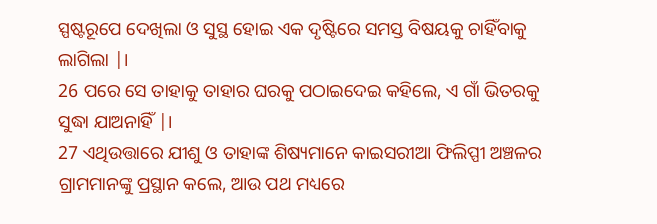ସ୍ପଷ୍ଟରୂପେ ଦେଖିଲା ଓ ସୁସ୍ଥ ହୋଇ ଏକ ଦୃଷ୍ଟିରେ ସମସ୍ତ ବିଷୟକୁ ଚାହିଁବାକୁ ଲାଗିଲା |।
26 ପରେ ସେ ତାହାକୁ ତାହାର ଘରକୁ ପଠାଇଦେଇ କହିଲେ, ଏ ଗାଁ ଭିତରକୁ ସୁଦ୍ଧା ଯାଅନାହିଁ |।
27 ଏଥିଉତ୍ତାରେ ଯୀଶୁ ଓ ତାହାଙ୍କ ଶିଷ୍ୟମାନେ କାଇସରୀଆ ଫିଲିପ୍ପୀ ଅଞ୍ଚଳର ଗ୍ରାମମାନଙ୍କୁ ପ୍ରସ୍ଥାନ କଲେ, ଆଉ ପଥ ମଧ୍ୟରେ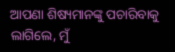ଆପଣା ଶିଷ୍ୟମାନଙ୍କୁ ପଚାରିବାକୁ ଲାଗିଲେ, ମୁଁ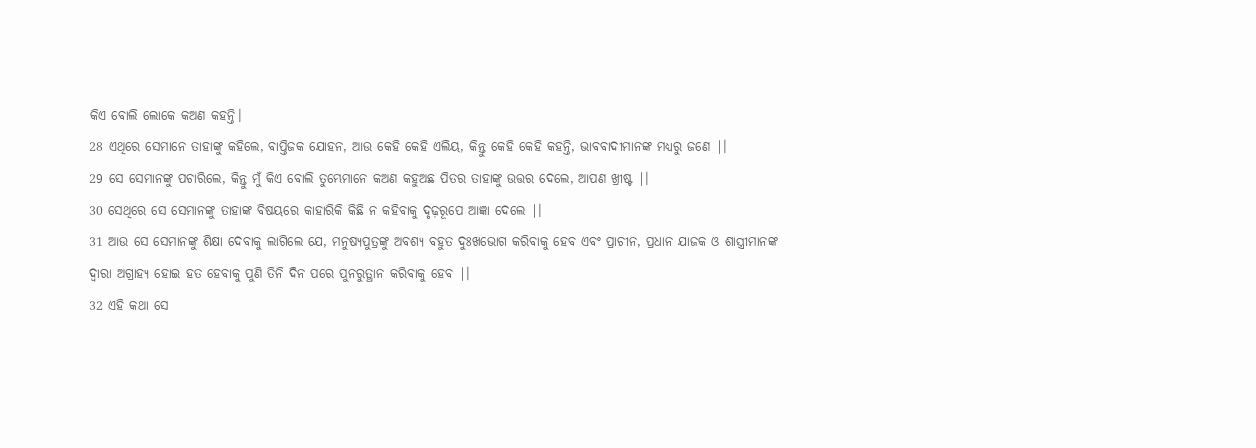କିଏ ବୋଲି ଲୋକେ କଅଣ କହନ୍ତି।
28 ଏଥିରେ ସେମାନେ ତାହାଙ୍କୁ କହିଲେ, ବାପ୍ତିଜକ ଯୋହନ, ଆଉ କେହି କେହି ଏଲିୟ, କିନ୍ତୁ କେହି କେହି କହନ୍ତି, ଭାବବାଦୀମାନଙ୍କ ମଧ୍ୟରୁ ଜଣେ |।
29 ସେ ସେମାନଙ୍କୁ ପଚାରିଲେ, କିନ୍ତୁ ମୁଁ କିଏ ବୋଲି ତୁମ୍ଭେମାନେ କଅଣ କହୁଅଛ ପିତର ତାହାଙ୍କୁ ଉତ୍ତର ଦେଲେ, ଆପଣ ଖ୍ରୀଷ୍ଟ |।
30 ସେଥିରେ ସେ ସେମାନଙ୍କୁ ତାହାଙ୍କ ବିଷୟରେ କାହାରିକି କିଛି ନ କହିବାକୁ ଦୃଢ଼ରୂପେ ଆଜ୍ଞା ଦେଲେ |।
31 ଆଉ ସେ ସେମାନଙ୍କୁ ଶିକ୍ଷା ଦେବାକୁ ଲାଗିଲେ ଯେ, ମନୁଷ୍ୟପୁତ୍ରଙ୍କୁ ଅବଶ୍ୟ ବହୁତ ଦୁଃଖଭୋଗ କରିବାକୁ ହେବ ଏବଂ ପ୍ରାଚୀନ, ପ୍ରଧାନ ଯାଜକ ଓ ଶାସ୍ତ୍ରୀମାନଙ୍କ ଦ୍ୱାରା ଅଗ୍ରାହ୍ୟ ହୋଇ ହତ ହେବାକୁ ପୁଣି ତିନି ଦିନ ପରେ ପୁନରୁତ୍ଥାନ କରିବାକୁ ହେବ |।
32 ଏହି କଥା ସେ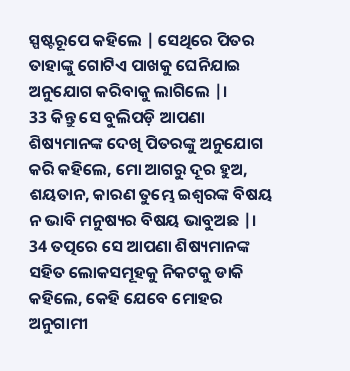ସ୍ପଷ୍ଟରୂପେ କହିଲେ | ସେଥିରେ ପିତର ତାହାଙ୍କୁ ଗୋଟିଏ ପାଖକୁ ଘେନିଯାଇ ଅନୁଯୋଗ କରିବାକୁ ଲାଗିଲେ |।
33 କିନ୍ତୁ ସେ ବୁଲିପଡ଼ି ଆପଣା ଶିଷ୍ୟମାନଙ୍କ ଦେଖି ପିତରଙ୍କୁ ଅନୁଯୋଗ କରି କହିଲେ, ମୋ ଆଗରୁ ଦୂର ହୁଅ, ଶୟତାନ, କାରଣ ତୁମ୍ଭେ ଇଶ୍ୱରଙ୍କ ବିଷୟ ନ ଭାବି ମନୁଷ୍ୟର ବିଷୟ ଭାବୁଅଛ |।
34 ତତ୍ପରେ ସେ ଆପଣା ଶିଷ୍ୟମାନଙ୍କ ସହିତ ଲୋକସମୂହକୁ ନିକଟକୁ ଡାକି କହିଲେ, କେହି ଯେବେ ମୋହର ଅନୁଗାମୀ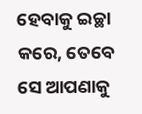ହେବାକୁ ଇଚ୍ଛା କରେ, ତେବେ ସେ ଆପଣାକୁ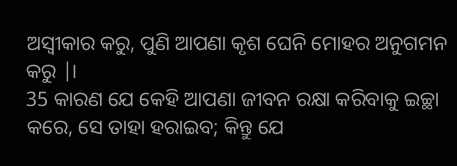ଅସ୍ୱୀକାର କରୁ, ପୁଣି ଆପଣା କୃଶ ଘେନି ମୋହର ଅନୁଗମନ କରୁ |।
35 କାରଣ ଯେ କେହି ଆପଣା ଜୀବନ ରକ୍ଷା କରିବାକୁ ଇଚ୍ଛା କରେ, ସେ ତାହା ହରାଇବ; କିନ୍ତୁ ଯେ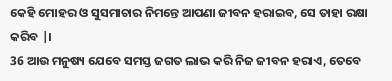କେହି ମୋହର ଓ ସୁସମାଚାର ନିମନ୍ତେ ଆପଣା ଜୀବନ ହରାଇବ, ସେ ତାହା ରକ୍ଷା କରିବ |।
36 ଆଉ ମନୁଷ୍ୟ ଯେବେ ସମସ୍ତ ଜଗତ ଲାଭ କରି ନିଜ ଜୀବନ ହରାଏ, ତେବେ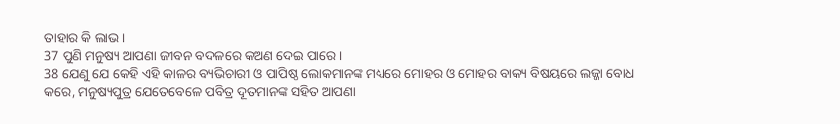ତାହାର କି ଲାଭ।
37 ପୁଣି ମନୁଷ୍ୟ ଆପଣା ଜୀବନ ବଦଳରେ କଅଣ ଦେଇ ପାରେ।
38 ଯେଣୁ ଯେ କେହି ଏହି କାଳର ବ୍ୟଭିଚାରୀ ଓ ପାପିଷ୍ଠ ଲୋକମାନଙ୍କ ମଧ୍ୟରେ ମୋହର ଓ ମୋହର ବାକ୍ୟ ବିଷୟରେ ଲଜ୍ଜା ବୋଧ କରେ, ମନୁଷ୍ୟପୁତ୍ର ଯେତେବେଳେ ପବିତ୍ର ଦୂତମାନଙ୍କ ସହିତ ଆପଣା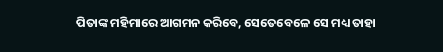ପିତାଙ୍କ ମହିମାରେ ଆଗମନ କରିବେ, ସେତେବେଳେ ସେ ମଧ୍ୟ ତାହା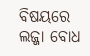ବିଷୟରେ ଲଜ୍ଜା ବୋଧ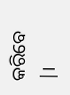କରିବେ |।